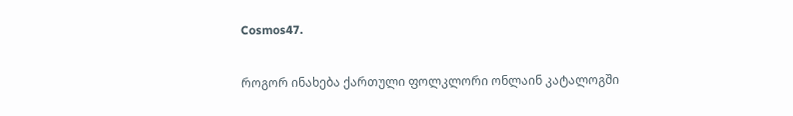Cosmos47.

როგორ ინახება ქართული ფოლკლორი ონლაინ კატალოგში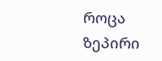როცა ზეპირი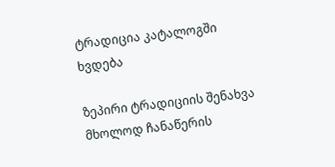ტრადიცია კატალოგში ხვდება

ზეპირი ტრადიციის შენახვა მხოლოდ ჩანაწერის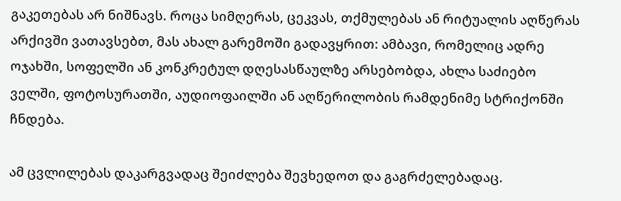გაკეთებას არ ნიშნავს. როცა სიმღერას, ცეკვას, თქმულებას ან რიტუალის აღწერას არქივში ვათავსებთ, მას ახალ გარემოში გადავყრით: ამბავი, რომელიც ადრე ოჯახში, სოფელში ან კონკრეტულ დღესასწაულზე არსებობდა, ახლა საძიებო ველში, ფოტოსურათში, აუდიოფაილში ან აღწერილობის რამდენიმე სტრიქონში ჩნდება.

ამ ცვლილებას დაკარგვადაც შეიძლება შევხედოთ და გაგრძელებადაც.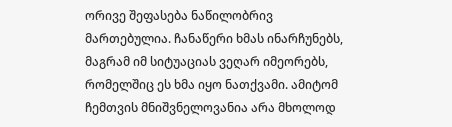ორივე შეფასება ნაწილობრივ მართებულია. ჩანაწერი ხმას ინარჩუნებს, მაგრამ იმ სიტუაციას ვეღარ იმეორებს, რომელშიც ეს ხმა იყო ნათქვამი. ამიტომ ჩემთვის მნიშვნელოვანია არა მხოლოდ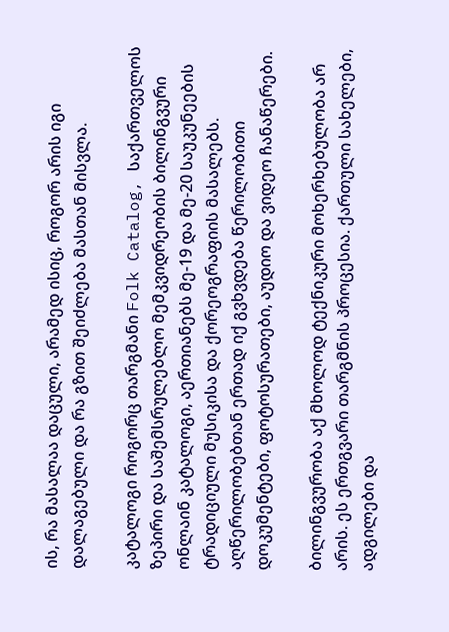ის, რა მასალაა დაცული, არამედ ისიც, როგორ არის იგი დალაგებული და რა გზით შეიძლება მასთან მისვლა.

კატალოგი როგორც თარგმანი Folk Catalog, საქართველოს ზეპირი და საშემსრულებლო მემკვიდრეობის ბილინგვური ონლაინ კატალოგი, აერთიანებს მე-19 და მე-20 საუკუნეების ტრადიციული მუსიკისა და ქორეოგრაფიის მასალებს. აღწერილობებთან ერთად იქ გვხვდება წერილობითი დოკუმენტები, ფოტოსურათები, აუდიო და ვიდეო ჩანაწერები.

ბილინგვურობა აქ მხოლოდ ტექნიკური მოხერხებულობა არ არის. ეს ერთგვარი თარგმნის პროცესია. ქართული სახელები, ადგილები და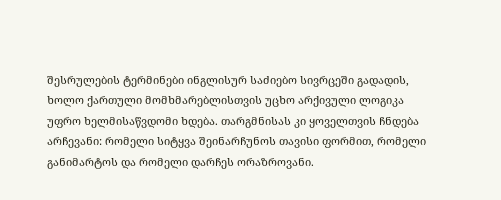შესრულების ტერმინები ინგლისურ საძიებო სივრცეში გადადის, ხოლო ქართული მომხმარებლისთვის უცხო არქივული ლოგიკა უფრო ხელმისაწვდომი ხდება. თარგმნისას კი ყოველთვის ჩნდება არჩევანი: რომელი სიტყვა შეინარჩუნოს თავისი ფორმით, რომელი განიმარტოს და რომელი დარჩეს ორაზროვანი.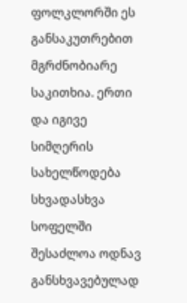ფოლკლორში ეს განსაკუთრებით მგრძნობიარე საკითხია. ერთი და იგივე სიმღერის სახელწოდება სხვადასხვა სოფელში შესაძლოა ოდნავ განსხვავებულად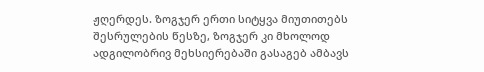ჟღერდეს. ზოგჯერ ერთი სიტყვა მიუთითებს შესრულების წესზე, ზოგჯერ კი მხოლოდ ადგილობრივ მეხსიერებაში გასაგებ ამბავს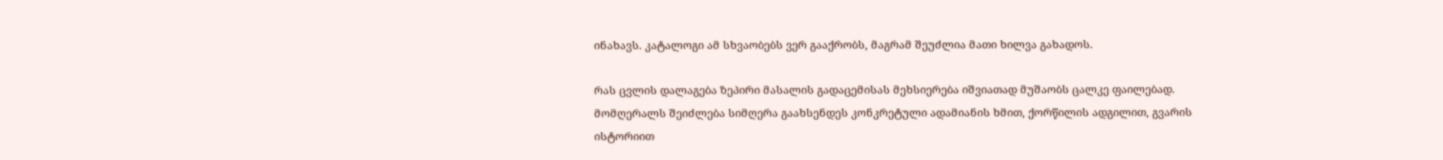ინახავს. კატალოგი ამ სხვაობებს ვერ გააქრობს, მაგრამ შეუძლია მათი ხილვა გახადოს.

რას ცვლის დალაგება ზეპირი მასალის გადაცემისას მეხსიერება იშვიათად მუშაობს ცალკე ფაილებად. მომღერალს შეიძლება სიმღერა გაახსენდეს კონკრეტული ადამიანის ხმით, ქორწილის ადგილით, გვარის ისტორიით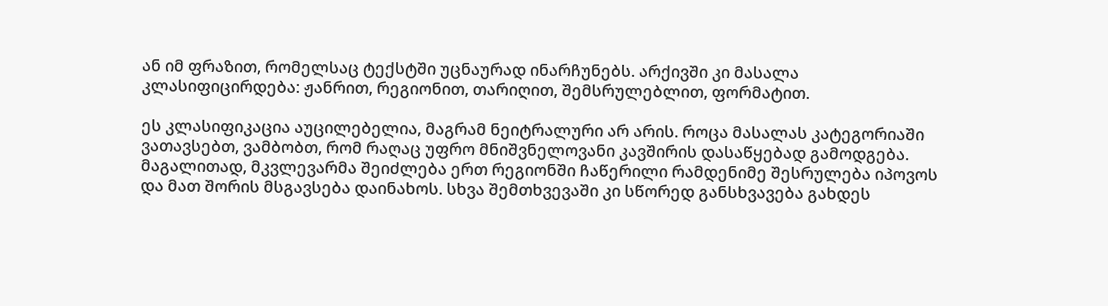ან იმ ფრაზით, რომელსაც ტექსტში უცნაურად ინარჩუნებს. არქივში კი მასალა კლასიფიცირდება: ჟანრით, რეგიონით, თარიღით, შემსრულებლით, ფორმატით.

ეს კლასიფიკაცია აუცილებელია, მაგრამ ნეიტრალური არ არის. როცა მასალას კატეგორიაში ვათავსებთ, ვამბობთ, რომ რაღაც უფრო მნიშვნელოვანი კავშირის დასაწყებად გამოდგება. მაგალითად, მკვლევარმა შეიძლება ერთ რეგიონში ჩაწერილი რამდენიმე შესრულება იპოვოს და მათ შორის მსგავსება დაინახოს. სხვა შემთხვევაში კი სწორედ განსხვავება გახდეს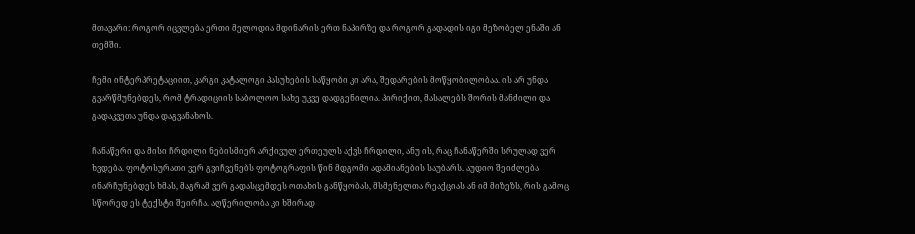მთავარი: როგორ იცვლება ერთი მელოდია მდინარის ერთ ნაპირზე და როგორ გადადის იგი მეზობელ ენაში ან თემში.

ჩემი ინტერპრეტაციით, კარგი კატალოგი პასუხების საწყობი კი არა, შედარების მოწყობილობაა. ის არ უნდა გვარწმუნებდეს, რომ ტრადიციის საბოლოო სახე უკვე დადგენილია. პირიქით, მასალებს შორის მანძილი და გადაკვეთა უნდა დაგვანახოს.

ჩანაწერი და მისი ჩრდილი ნებისმიერ არქივულ ერთეულს აქვს ჩრდილი, ანუ ის, რაც ჩანაწერში სრულად ვერ ხვდება. ფოტოსურათი ვერ გვიჩვენებს ფოტოგრაფის წინ მდგომი ადამიანების საუბარს. აუდიო შეიძლება ინარჩუნებდეს ხმას, მაგრამ ვერ გადასცემდეს ოთახის განწყობას, მსმენელთა რეაქციას ან იმ მიზეზს, რის გამოც სწორედ ეს ტექსტი შეირჩა. აღწერილობა კი ხშირად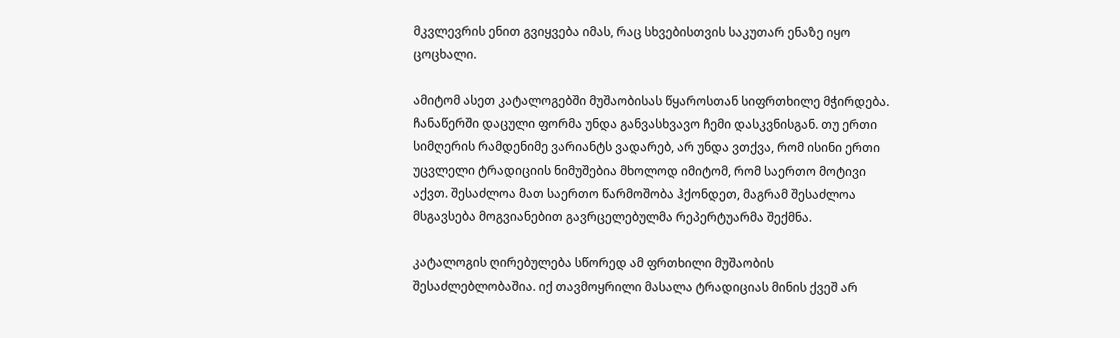მკვლევრის ენით გვიყვება იმას, რაც სხვებისთვის საკუთარ ენაზე იყო ცოცხალი.

ამიტომ ასეთ კატალოგებში მუშაობისას წყაროსთან სიფრთხილე მჭირდება. ჩანაწერში დაცული ფორმა უნდა განვასხვავო ჩემი დასკვნისგან. თუ ერთი სიმღერის რამდენიმე ვარიანტს ვადარებ, არ უნდა ვთქვა, რომ ისინი ერთი უცვლელი ტრადიციის ნიმუშებია მხოლოდ იმიტომ, რომ საერთო მოტივი აქვთ. შესაძლოა მათ საერთო წარმოშობა ჰქონდეთ, მაგრამ შესაძლოა მსგავსება მოგვიანებით გავრცელებულმა რეპერტუარმა შექმნა.

კატალოგის ღირებულება სწორედ ამ ფრთხილი მუშაობის შესაძლებლობაშია. იქ თავმოყრილი მასალა ტრადიციას მინის ქვეშ არ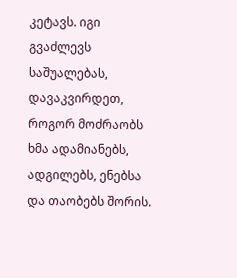კეტავს. იგი გვაძლევს საშუალებას, დავაკვირდეთ, როგორ მოძრაობს ხმა ადამიანებს, ადგილებს, ენებსა და თაობებს შორის.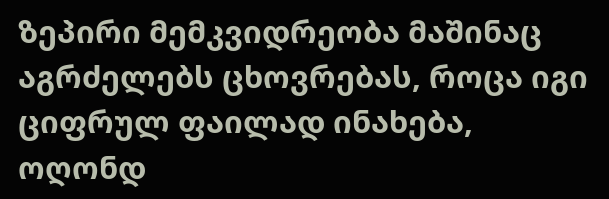ზეპირი მემკვიდრეობა მაშინაც აგრძელებს ცხოვრებას, როცა იგი ციფრულ ფაილად ინახება, ოღონდ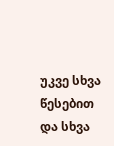უკვე სხვა წესებით და სხვა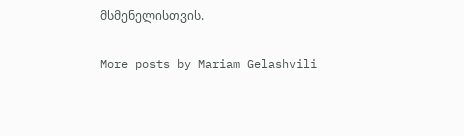მსმენელისთვის.

More posts by Mariam Gelashvili